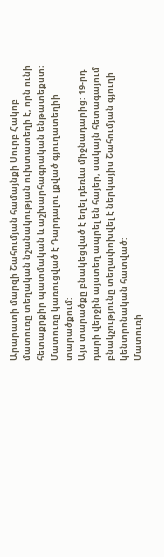Արարատի մարզի Շահումյան համայնքի Սուրբ Հակոբ մատուռը տեղական նշանակության ուխտատեղի է, որն ունի հետաքրքիր պատմական և աշխարհագրական ենթատեքստ։
Մատուռը կառուցված է Դարդալու լքված գյուղատեղիի տարածքում:
Այս տարածքը բնակեցված է եղել դեռևս միջնադարից: 19-րդ դարի վերջին այստեղ ապրել են հայեր, սակայն հետագայում բնակչությունը տեղափոխվել է ներկայիս Շահումյան գյուղի կենտրոնական հատված:
Մատուռի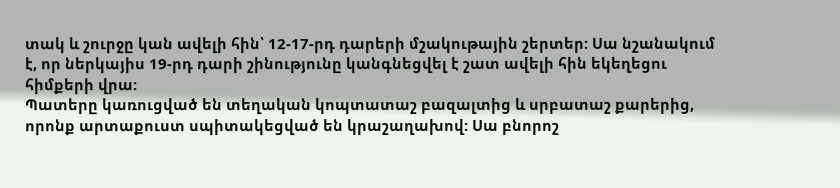տակ և շուրջը կան ավելի հին՝ 12-17-րդ դարերի մշակութային շերտեր: Սա նշանակում է, որ ներկայիս 19-րդ դարի շինությունը կանգնեցվել է շատ ավելի հին եկեղեցու հիմքերի վրա:
Պատերը կառուցված են տեղական կոպտատաշ բազալտից և սրբատաշ քարերից, որոնք արտաքուստ սպիտակեցված են կրաշաղախով: Սա բնորոշ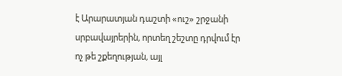է Արարատյան դաշտի «ուշ» շրջանի սրբավայրերին, որտեղ շեշտը դրվում էր ոչ թե շքեղության, այլ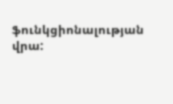ֆունկցիոնալության վրա: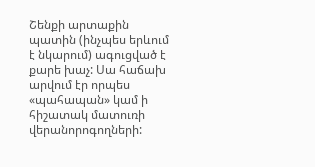Շենքի արտաքին պատին (ինչպես երևում է նկարում) ագուցված է քարե խաչ: Սա հաճախ արվում էր որպես «պահապան» կամ ի հիշատակ մատուռի վերանորոգողների: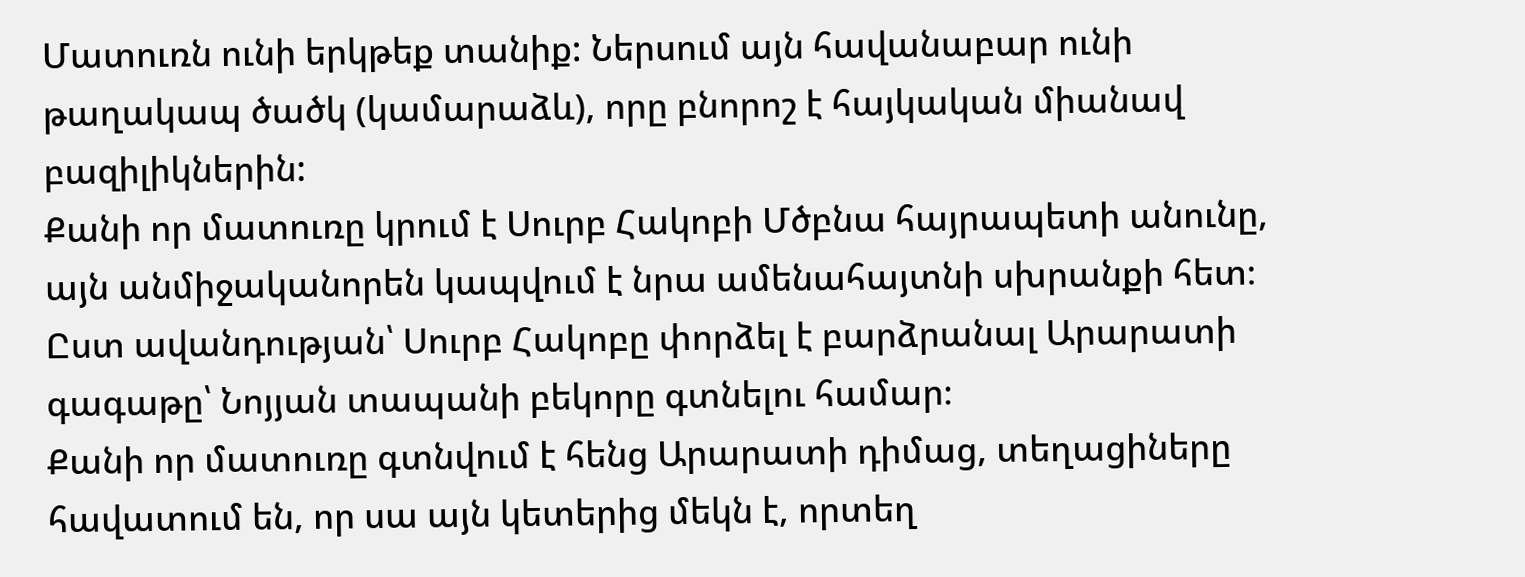Մատուռն ունի երկթեք տանիք: Ներսում այն հավանաբար ունի թաղակապ ծածկ (կամարաձև), որը բնորոշ է հայկական միանավ բազիլիկներին:
Քանի որ մատուռը կրում է Սուրբ Հակոբի Մծբնա հայրապետի անունը, այն անմիջականորեն կապվում է նրա ամենահայտնի սխրանքի հետ։
Ըստ ավանդության՝ Սուրբ Հակոբը փորձել է բարձրանալ Արարատի գագաթը՝ Նոյյան տապանի բեկորը գտնելու համար։
Քանի որ մատուռը գտնվում է հենց Արարատի դիմաց, տեղացիները հավատում են, որ սա այն կետերից մեկն է, որտեղ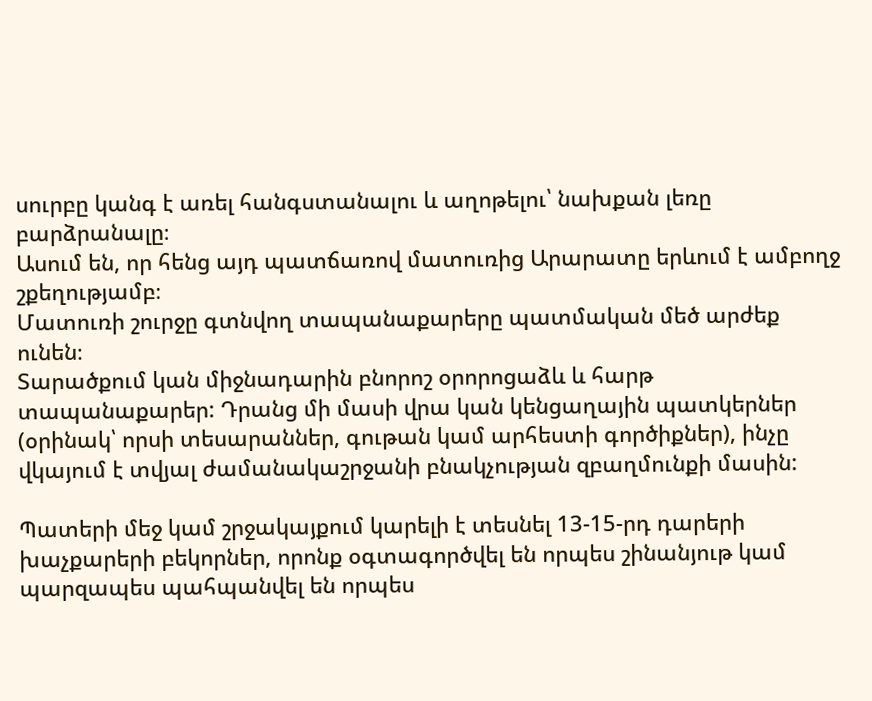սուրբը կանգ է առել հանգստանալու և աղոթելու՝ նախքան լեռը բարձրանալը։
Ասում են, որ հենց այդ պատճառով մատուռից Արարատը երևում է ամբողջ շքեղությամբ։
Մատուռի շուրջը գտնվող տապանաքարերը պատմական մեծ արժեք ունեն։
Տարածքում կան միջնադարին բնորոշ օրորոցաձև և հարթ տապանաքարեր: Դրանց մի մասի վրա կան կենցաղային պատկերներ (օրինակ՝ որսի տեսարաններ, գութան կամ արհեստի գործիքներ), ինչը վկայում է տվյալ ժամանակաշրջանի բնակչության զբաղմունքի մասին:

Պատերի մեջ կամ շրջակայքում կարելի է տեսնել 13-15-րդ դարերի խաչքարերի բեկորներ, որոնք օգտագործվել են որպես շինանյութ կամ պարզապես պահպանվել են որպես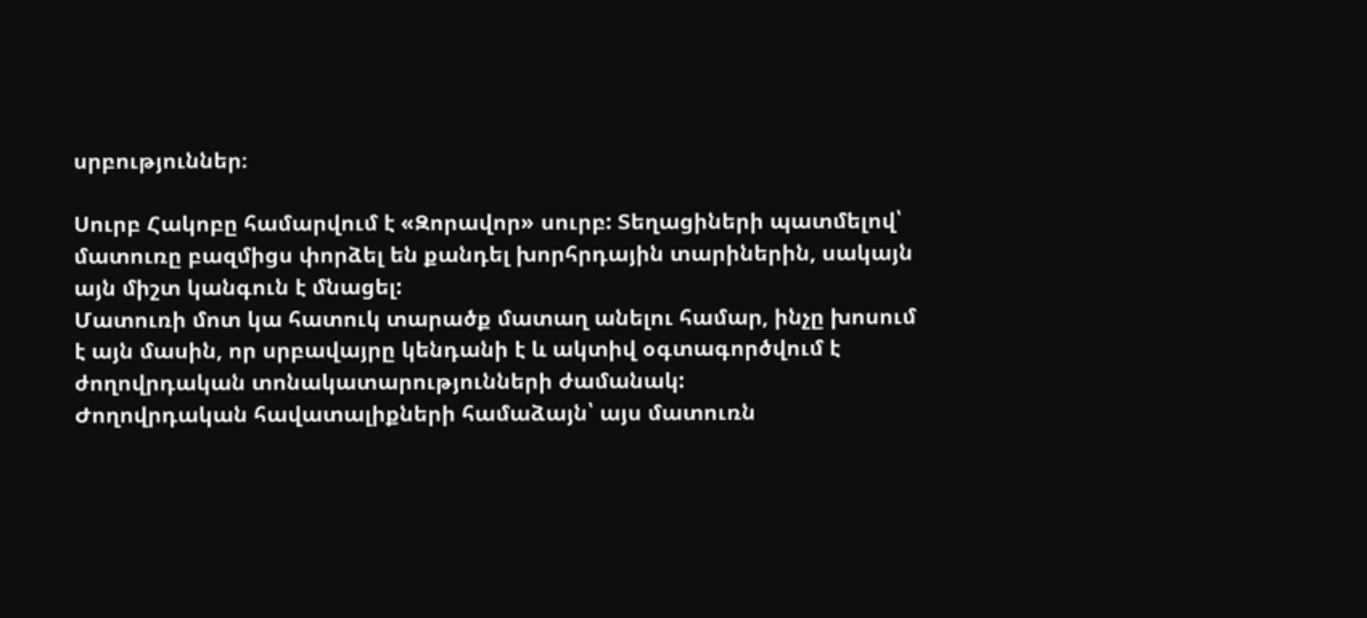սրբություններ։

Սուրբ Հակոբը համարվում է «Զորավոր» սուրբ: Տեղացիների պատմելով՝ մատուռը բազմիցս փորձել են քանդել խորհրդային տարիներին, սակայն այն միշտ կանգուն է մնացել:
Մատուռի մոտ կա հատուկ տարածք մատաղ անելու համար, ինչը խոսում է այն մասին, որ սրբավայրը կենդանի է և ակտիվ օգտագործվում է ժողովրդական տոնակատարությունների ժամանակ:
Ժողովրդական հավատալիքների համաձայն՝ այս մատուռն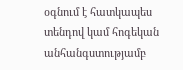օգնում է հատկապես տենդով կամ հոգեկան անհանգստությամբ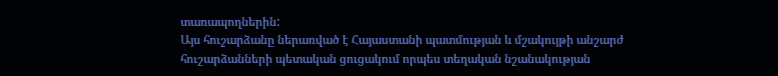տառապողներին:
Այս հուշարձանը ներառված է Հայաստանի պատմության և մշակույթի անշարժ հուշարձանների պետական ցուցակում որպես տեղական նշանակության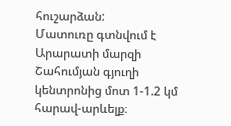հուշարձան:
Մատուռը գտնվում է Արարատի մարզի Շահումյան գյուղի կենտրոնից մոտ 1-1.2 կմ հարավ-արևելք։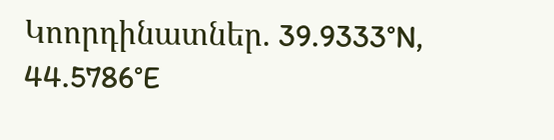Կոորդինատներ. 39.9333°N, 44.5786°E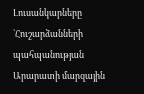Լուսանկարները `Հուշարձանների պահպանության Արարատի մարզային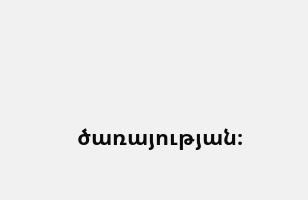ծառայության։